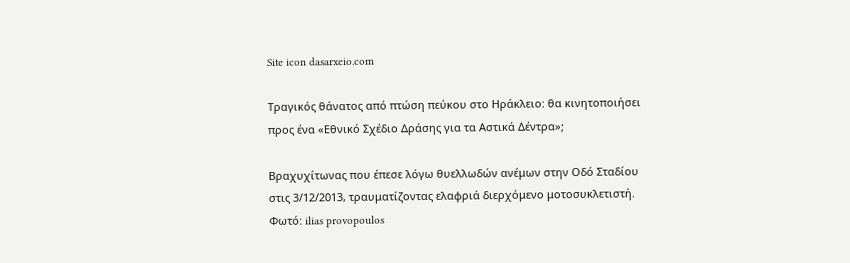Site icon dasarxeio.com

Τραγικός θάνατος από πτώση πεύκου στο Ηράκλειο: θα κινητοποιήσει προς ένα «Εθνικό Σχέδιο Δράσης για τα Αστικά Δέντρα»;

Βραχυχίτωνας που έπεσε λόγω θυελλωδών ανέμων στην Οδό Σταδίου στις 3/12/2013, τραυματίζοντας ελαφριά διερχόμενο μοτοσυκλετιστή. Φωτό: ilias provopoulos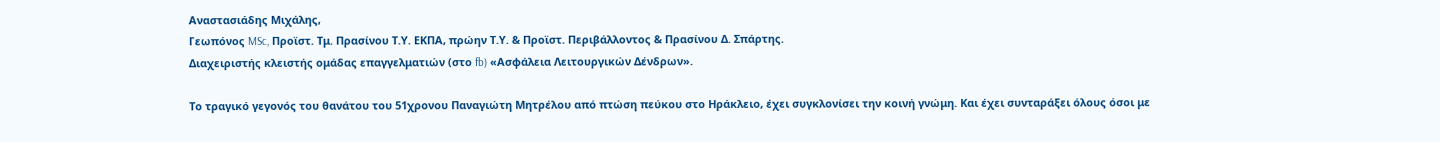Αναστασιάδης Μιχάλης,
Γεωπόνος MSc, Προϊστ. Τμ. Πρασίνου Τ.Υ. ΕΚΠΑ, πρώην Τ.Υ. & Προϊστ. Περιβάλλοντος & Πρασίνου Δ. Σπάρτης.
Διαχειριστής κλειστής ομάδας επαγγελματιών (στο fb) «Ασφάλεια Λειτουργικών Δένδρων».

Το τραγικό γεγονός του θανάτου του 51χρονου Παναγιώτη Μητρέλου από πτώση πεύκου στο Ηράκλειο, έχει συγκλονίσει την κοινή γνώμη. Και έχει συνταράξει όλους όσοι με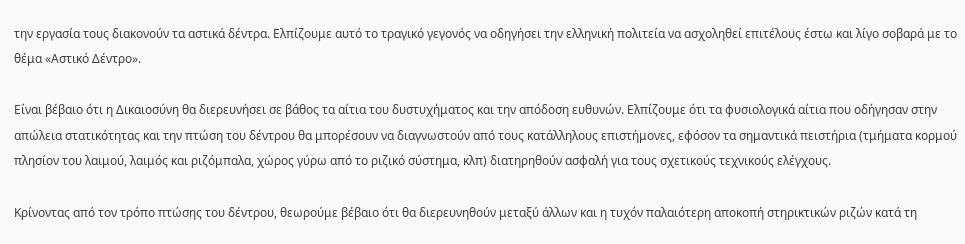την εργασία τους διακονούν τα αστικά δέντρα. Ελπίζουμε αυτό το τραγικό γεγονός να οδηγήσει την ελληνική πολιτεία να ασχοληθεί επιτέλους έστω και λίγο σοβαρά με το θέμα «Αστικό Δέντρο».

Είναι βέβαιο ότι η Δικαιοσύνη θα διερευνήσει σε βάθος τα αίτια του δυστυχήματος και την απόδοση ευθυνών. Ελπίζουμε ότι τα φυσιολογικά αίτια που οδήγησαν στην απώλεια στατικότητας και την πτώση του δέντρου θα μπορέσουν να διαγνωστούν από τους κατάλληλους επιστήμονες, εφόσον τα σημαντικά πειστήρια (τμήματα κορμού πλησίον του λαιμού, λαιμός και ριζόμπαλα, χώρος γύρω από το ριζικό σύστημα, κλπ) διατηρηθούν ασφαλή για τους σχετικούς τεχνικούς ελέγχους.

Κρίνοντας από τον τρόπο πτώσης του δέντρου, θεωρούμε βέβαιο ότι θα διερευνηθούν μεταξύ άλλων και η τυχόν παλαιότερη αποκοπή στηρικτικών ριζών κατά τη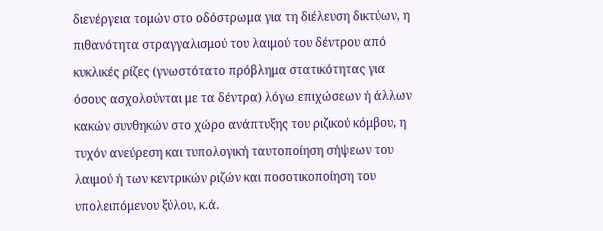διενέργεια τομών στο οδόστρωμα για τη διέλευση δικτύων, η πιθανότητα στραγγαλισμού του λαιμού του δέντρου από κυκλικές ρίζες (γνωστότατο πρόβλημα στατικότητας για όσους ασχολούνται με τα δέντρα) λόγω επιχώσεων ή άλλων κακών συνθηκών στο χώρο ανάπτυξης του ριζικού κόμβου, η τυχόν ανεύρεση και τυπολογική ταυτοποίηση σήψεων του λαιμού ή των κεντρικών ριζών και ποσοτικοποίηση του υπολειπόμενου ξύλου, κ.ά.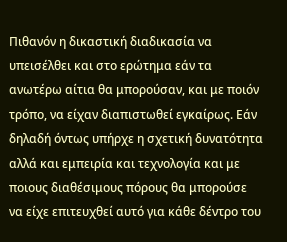Πιθανόν η δικαστική διαδικασία να υπεισέλθει και στο ερώτημα εάν τα ανωτέρω αίτια θα μπορούσαν, και με ποιόν τρόπο, να είχαν διαπιστωθεί εγκαίρως. Εάν δηλαδή όντως υπήρχε η σχετική δυνατότητα αλλά και εμπειρία και τεχνολογία και με ποιους διαθέσιμους πόρους θα μπορούσε να είχε επιτευχθεί αυτό για κάθε δέντρο του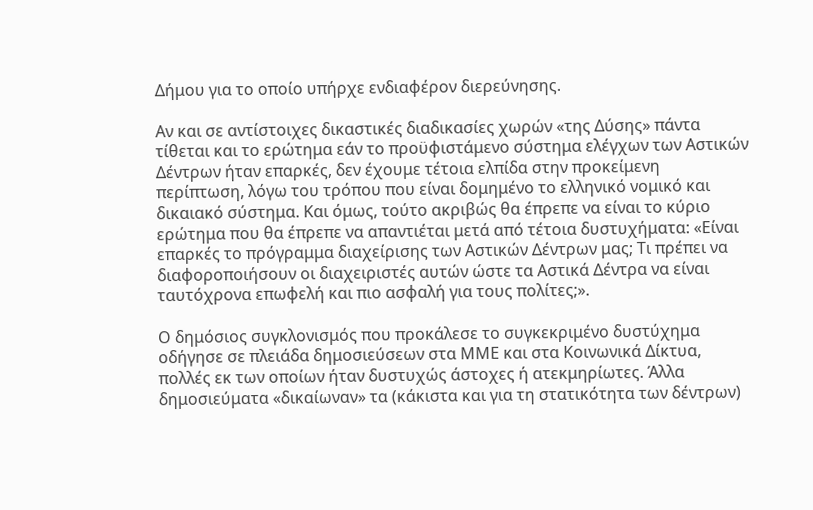Δήμου για το οποίο υπήρχε ενδιαφέρον διερεύνησης.

Αν και σε αντίστοιχες δικαστικές διαδικασίες χωρών «της Δύσης» πάντα τίθεται και το ερώτημα εάν το προϋφιστάμενο σύστημα ελέγχων των Αστικών Δέντρων ήταν επαρκές, δεν έχουμε τέτοια ελπίδα στην προκείμενη περίπτωση, λόγω του τρόπου που είναι δομημένο το ελληνικό νομικό και δικαιακό σύστημα. Και όμως, τούτο ακριβώς θα έπρεπε να είναι το κύριο ερώτημα που θα έπρεπε να απαντιέται μετά από τέτοια δυστυχήματα: «Είναι επαρκές το πρόγραμμα διαχείρισης των Αστικών Δέντρων μας; Τι πρέπει να διαφοροποιήσουν οι διαχειριστές αυτών ώστε τα Αστικά Δέντρα να είναι ταυτόχρονα επωφελή και πιο ασφαλή για τους πολίτες;».

Ο δημόσιος συγκλονισμός που προκάλεσε το συγκεκριμένο δυστύχημα οδήγησε σε πλειάδα δημοσιεύσεων στα ΜΜΕ και στα Κοινωνικά Δίκτυα, πολλές εκ των οποίων ήταν δυστυχώς άστοχες ή ατεκμηρίωτες. Άλλα δημοσιεύματα «δικαίωναν» τα (κάκιστα και για τη στατικότητα των δέντρων)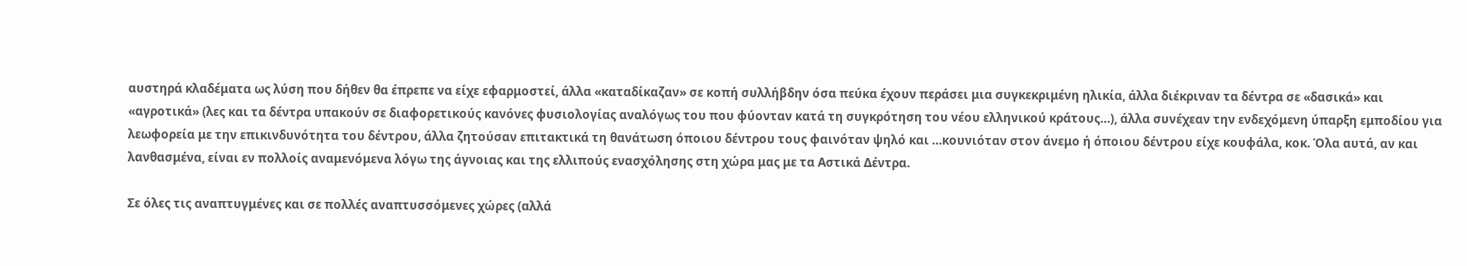αυστηρά κλαδέματα ως λύση που δήθεν θα έπρεπε να είχε εφαρμοστεί, άλλα «καταδίκαζαν» σε κοπή συλλήβδην όσα πεύκα έχουν περάσει μια συγκεκριμένη ηλικία, άλλα διέκριναν τα δέντρα σε «δασικά» και «αγροτικά» (λες και τα δέντρα υπακούν σε διαφορετικούς κανόνες φυσιολογίας αναλόγως του που φύονταν κατά τη συγκρότηση του νέου ελληνικού κράτους…), άλλα συνέχεαν την ενδεχόμενη ύπαρξη εμποδίου για λεωφορεία με την επικινδυνότητα του δέντρου, άλλα ζητούσαν επιτακτικά τη θανάτωση όποιου δέντρου τους φαινόταν ψηλό και …κουνιόταν στον άνεμο ή όποιου δέντρου είχε κουφάλα, κοκ. Όλα αυτά, αν και λανθασμένα, είναι εν πολλοίς αναμενόμενα λόγω της άγνοιας και της ελλιπούς ενασχόλησης στη χώρα μας με τα Αστικά Δέντρα.

Σε όλες τις αναπτυγμένες και σε πολλές αναπτυσσόμενες χώρες (αλλά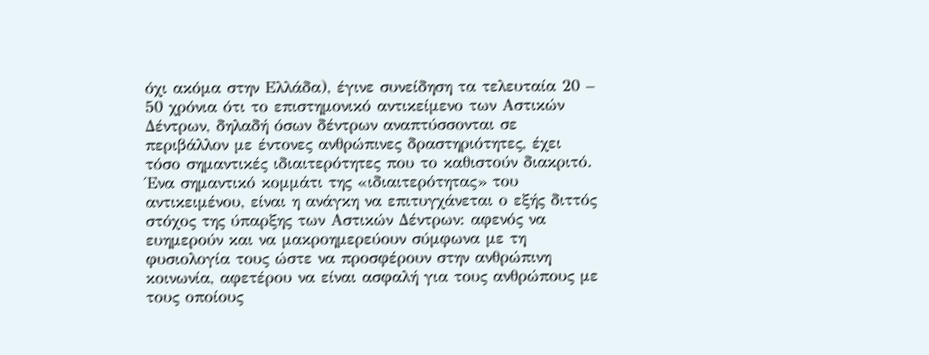όχι ακόμα στην Ελλάδα), έγινε συνείδηση τα τελευταία 20 – 50 χρόνια ότι το επιστημονικό αντικείμενο των Αστικών Δέντρων, δηλαδή όσων δέντρων αναπτύσσονται σε περιβάλλον με έντονες ανθρώπινες δραστηριότητες, έχει τόσο σημαντικές ιδιαιτερότητες που το καθιστούν διακριτό. Ένα σημαντικό κομμάτι της «ιδιαιτερότητας» του αντικειμένου, είναι η ανάγκη να επιτυγχάνεται ο εξής διττός στόχος της ύπαρξης των Αστικών Δέντρων: αφενός να ευημερούν και να μακροημερεύουν σύμφωνα με τη φυσιολογία τους ώστε να προσφέρουν στην ανθρώπινη κοινωνία, αφετέρου να είναι ασφαλή για τους ανθρώπους με τους οποίους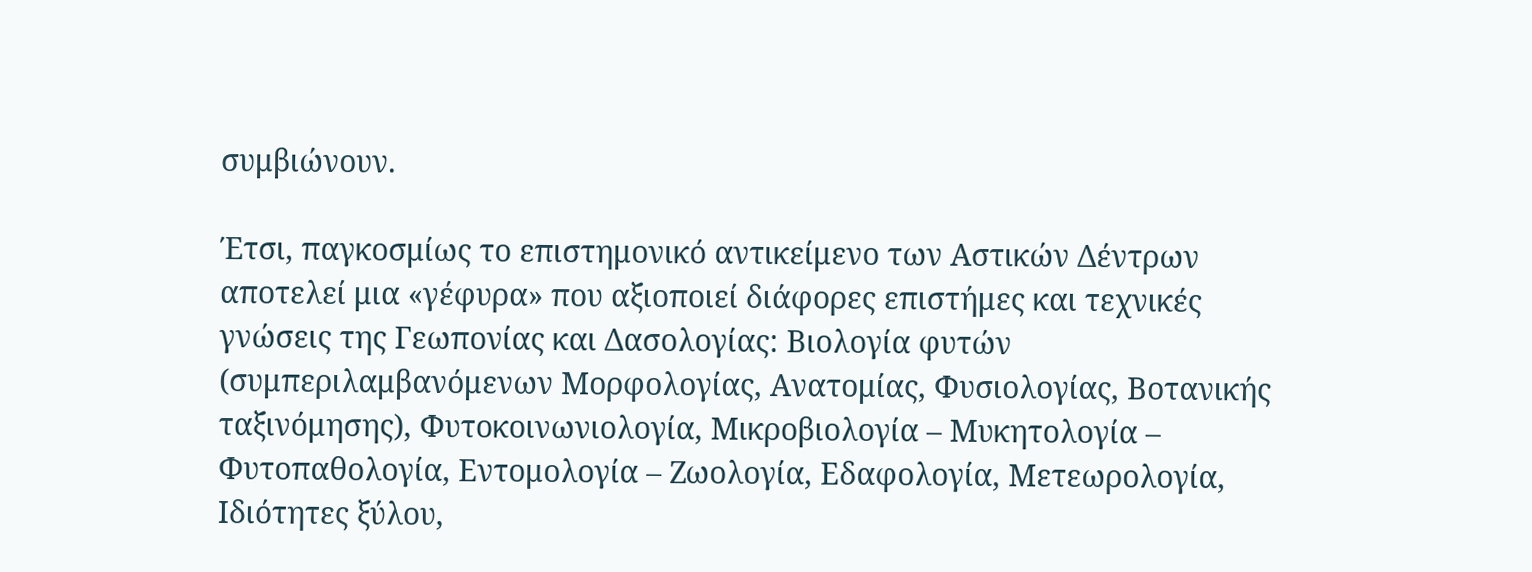συμβιώνουν.

Έτσι, παγκοσμίως το επιστημονικό αντικείμενο των Αστικών Δέντρων αποτελεί μια «γέφυρα» που αξιοποιεί διάφορες επιστήμες και τεχνικές γνώσεις της Γεωπονίας και Δασολογίας: Βιολογία φυτών (συμπεριλαμβανόμενων Μορφολογίας, Ανατομίας, Φυσιολογίας, Βοτανικής ταξινόμησης), Φυτοκοινωνιολογία, Μικροβιολογία – Μυκητολογία – Φυτοπαθολογία, Εντομολογία – Ζωολογία, Εδαφολογία, Μετεωρολογία, Ιδιότητες ξύλου,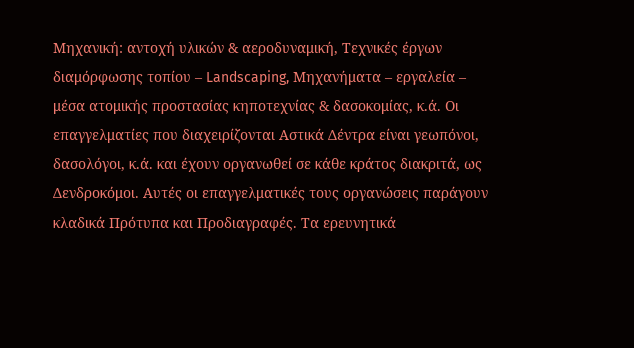Μηχανική: αντοχή υλικών & αεροδυναμική, Τεχνικές έργων διαμόρφωσης τοπίου – Landscaping, Μηχανήματα – εργαλεία – μέσα ατομικής προστασίας κηποτεχνίας & δασοκομίας, κ.ά. Οι επαγγελματίες που διαχειρίζονται Αστικά Δέντρα είναι γεωπόνοι, δασολόγοι, κ.ά. και έχουν οργανωθεί σε κάθε κράτος διακριτά, ως Δενδροκόμοι. Αυτές οι επαγγελματικές τους οργανώσεις παράγουν κλαδικά Πρότυπα και Προδιαγραφές. Τα ερευνητικά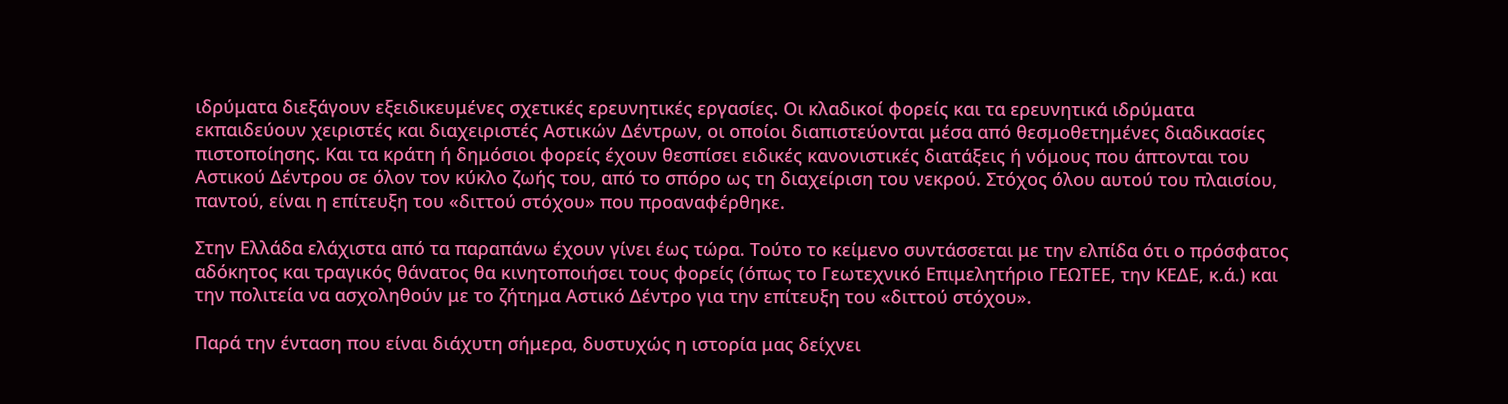ιδρύματα διεξάγουν εξειδικευμένες σχετικές ερευνητικές εργασίες. Οι κλαδικοί φορείς και τα ερευνητικά ιδρύματα εκπαιδεύουν χειριστές και διαχειριστές Αστικών Δέντρων, οι οποίοι διαπιστεύονται μέσα από θεσμοθετημένες διαδικασίες πιστοποίησης. Και τα κράτη ή δημόσιοι φορείς έχουν θεσπίσει ειδικές κανονιστικές διατάξεις ή νόμους που άπτονται του Αστικού Δέντρου σε όλον τον κύκλο ζωής του, από το σπόρο ως τη διαχείριση του νεκρού. Στόχος όλου αυτού του πλαισίου, παντού, είναι η επίτευξη του «διττού στόχου» που προαναφέρθηκε.

Στην Ελλάδα ελάχιστα από τα παραπάνω έχουν γίνει έως τώρα. Τούτο το κείμενο συντάσσεται με την ελπίδα ότι ο πρόσφατος αδόκητος και τραγικός θάνατος θα κινητοποιήσει τους φορείς (όπως το Γεωτεχνικό Επιμελητήριο ΓΕΩΤΕΕ, την ΚΕΔΕ, κ.ά.) και την πολιτεία να ασχοληθούν με το ζήτημα Αστικό Δέντρο για την επίτευξη του «διττού στόχου».

Παρά την ένταση που είναι διάχυτη σήμερα, δυστυχώς η ιστορία μας δείχνει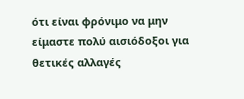ότι είναι φρόνιμο να μην είμαστε πολύ αισιόδοξοι για θετικές αλλαγές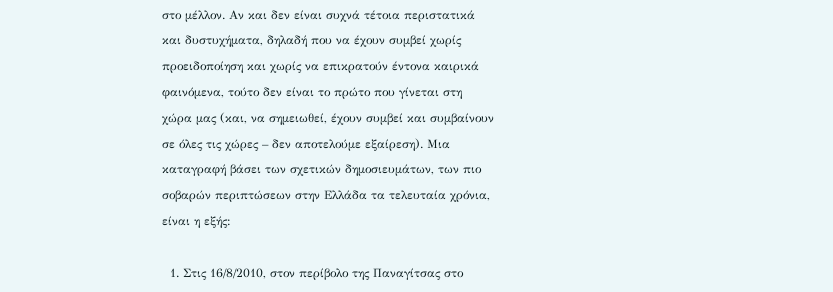στο μέλλον. Αν και δεν είναι συχνά τέτοια περιστατικά και δυστυχήματα, δηλαδή που να έχουν συμβεί χωρίς προειδοποίηση και χωρίς να επικρατούν έντονα καιρικά φαινόμενα, τούτο δεν είναι το πρώτο που γίνεται στη χώρα μας (και, να σημειωθεί, έχουν συμβεί και συμβαίνουν σε όλες τις χώρες – δεν αποτελούμε εξαίρεση). Μια καταγραφή βάσει των σχετικών δημοσιευμάτων, των πιο σοβαρών περιπτώσεων στην Ελλάδα τα τελευταία χρόνια, είναι η εξής:

  1. Στις 16/8/2010, στον περίβολο της Παναγίτσας στο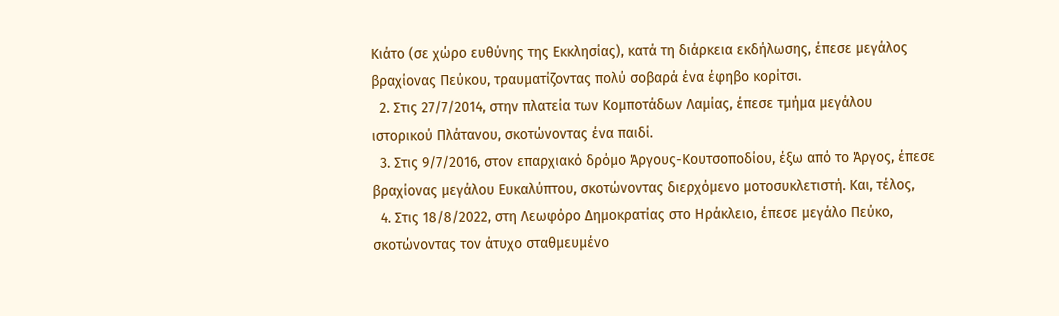Κιάτο (σε χώρο ευθύνης της Εκκλησίας), κατά τη διάρκεια εκδήλωσης, έπεσε μεγάλος βραχίονας Πεύκου, τραυματίζοντας πολύ σοβαρά ένα έφηβο κορίτσι.
  2. Στις 27/7/2014, στην πλατεία των Κομποτάδων Λαμίας, έπεσε τμήμα μεγάλου ιστορικού Πλάτανου, σκοτώνοντας ένα παιδί.
  3. Στις 9/7/2016, στον επαρχιακό δρόμο Άργους-Κουτσοποδίου, έξω από το Άργος, έπεσε βραχίονας μεγάλου Ευκαλύπτου, σκοτώνοντας διερχόμενο μοτοσυκλετιστή. Και, τέλος,
  4. Στις 18/8/2022, στη Λεωφόρο Δημοκρατίας στο Ηράκλειο, έπεσε μεγάλο Πεύκο, σκοτώνοντας τον άτυχο σταθμευμένο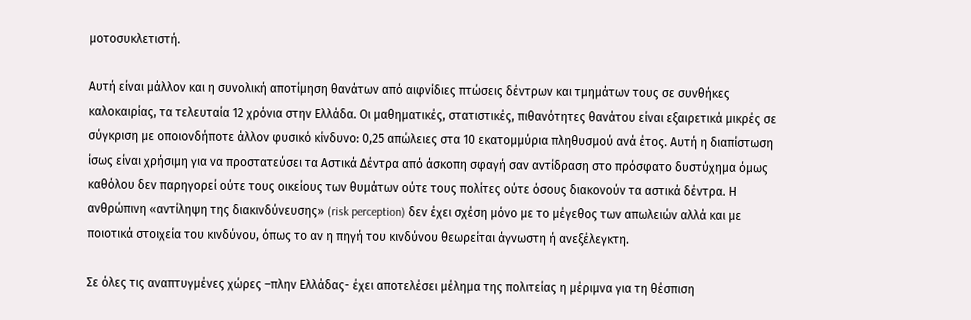μοτοσυκλετιστή.

Αυτή είναι μάλλον και η συνολική αποτίμηση θανάτων από αιφνίδιες πτώσεις δέντρων και τμημάτων τους σε συνθήκες καλοκαιρίας, τα τελευταία 12 χρόνια στην Ελλάδα. Οι μαθηματικές, στατιστικές, πιθανότητες θανάτου είναι εξαιρετικά μικρές σε σύγκριση με οποιονδήποτε άλλον φυσικό κίνδυνο: 0,25 απώλειες στα 10 εκατομμύρια πληθυσμού ανά έτος. Αυτή η διαπίστωση ίσως είναι χρήσιμη για να προστατεύσει τα Αστικά Δέντρα από άσκοπη σφαγή σαν αντίδραση στο πρόσφατο δυστύχημα όμως καθόλου δεν παρηγορεί ούτε τους οικείους των θυμάτων ούτε τους πολίτες ούτε όσους διακονούν τα αστικά δέντρα. Η ανθρώπινη «αντίληψη της διακινδύνευσης» (risk perception) δεν έχει σχέση μόνο με το μέγεθος των απωλειών αλλά και με ποιοτικά στοιχεία του κινδύνου, όπως το αν η πηγή του κινδύνου θεωρείται άγνωστη ή ανεξέλεγκτη.

Σε όλες τις αναπτυγμένες χώρες –πλην Ελλάδας- έχει αποτελέσει μέλημα της πολιτείας η μέριμνα για τη θέσπιση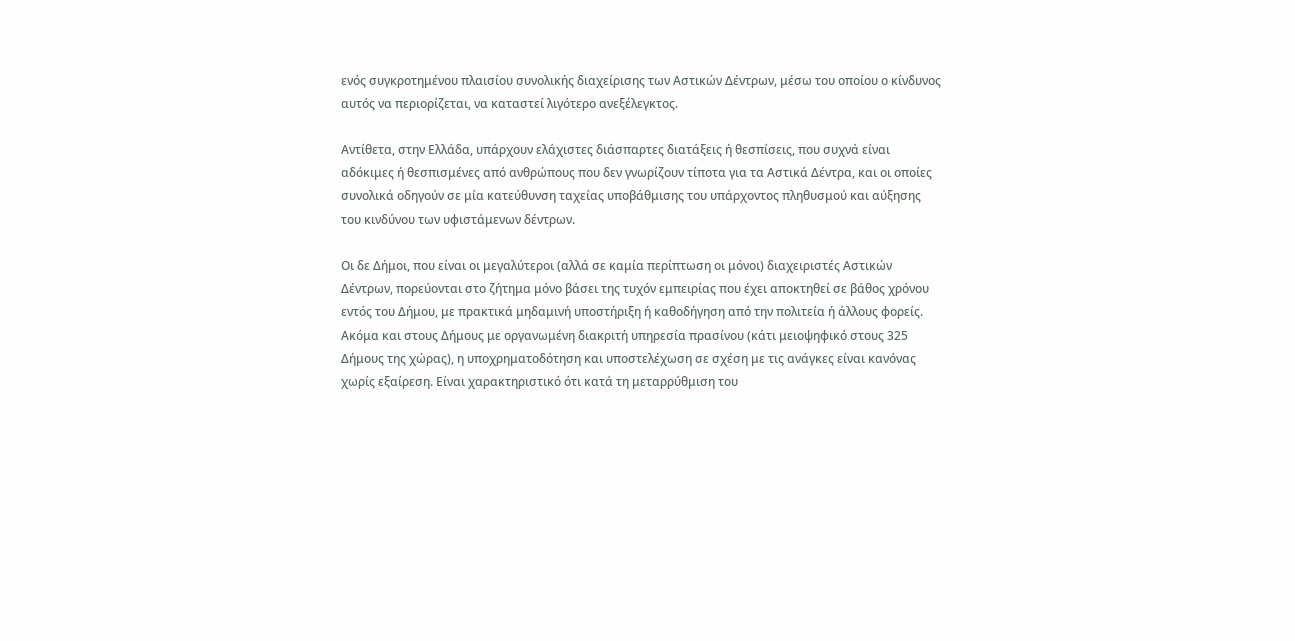ενός συγκροτημένου πλαισίου συνολικής διαχείρισης των Αστικών Δέντρων, μέσω του οποίου ο κίνδυνος αυτός να περιορίζεται, να καταστεί λιγότερο ανεξέλεγκτος.

Αντίθετα, στην Ελλάδα, υπάρχουν ελάχιστες διάσπαρτες διατάξεις ή θεσπίσεις, που συχνά είναι αδόκιμες ή θεσπισμένες από ανθρώπους που δεν γνωρίζουν τίποτα για τα Αστικά Δέντρα, και οι οποίες συνολικά οδηγούν σε μία κατεύθυνση ταχείας υποβάθμισης του υπάρχοντος πληθυσμού και αύξησης του κινδύνου των υφιστάμενων δέντρων.

Οι δε Δήμοι, που είναι οι μεγαλύτεροι (αλλά σε καμία περίπτωση οι μόνοι) διαχειριστές Αστικών Δέντρων, πορεύονται στο ζήτημα μόνο βάσει της τυχόν εμπειρίας που έχει αποκτηθεί σε βάθος χρόνου εντός του Δήμου, με πρακτικά μηδαμινή υποστήριξη ή καθοδήγηση από την πολιτεία ή άλλους φορείς. Ακόμα και στους Δήμους με οργανωμένη διακριτή υπηρεσία πρασίνου (κάτι μειοψηφικό στους 325 Δήμους της χώρας), η υποχρηματοδότηση και υποστελέχωση σε σχέση με τις ανάγκες είναι κανόνας χωρίς εξαίρεση. Είναι χαρακτηριστικό ότι κατά τη μεταρρύθμιση του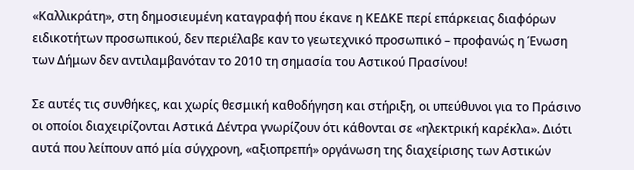«Καλλικράτη», στη δημοσιευμένη καταγραφή που έκανε η ΚΕΔΚΕ περί επάρκειας διαφόρων ειδικοτήτων προσωπικού, δεν περιέλαβε καν το γεωτεχνικό προσωπικό – προφανώς η Ένωση των Δήμων δεν αντιλαμβανόταν το 2010 τη σημασία του Αστικού Πρασίνου!

Σε αυτές τις συνθήκες, και χωρίς θεσμική καθοδήγηση και στήριξη, οι υπεύθυνοι για το Πράσινο οι οποίοι διαχειρίζονται Αστικά Δέντρα γνωρίζουν ότι κάθονται σε «ηλεκτρική καρέκλα». Διότι αυτά που λείπουν από μία σύγχρονη, «αξιοπρεπή» οργάνωση της διαχείρισης των Αστικών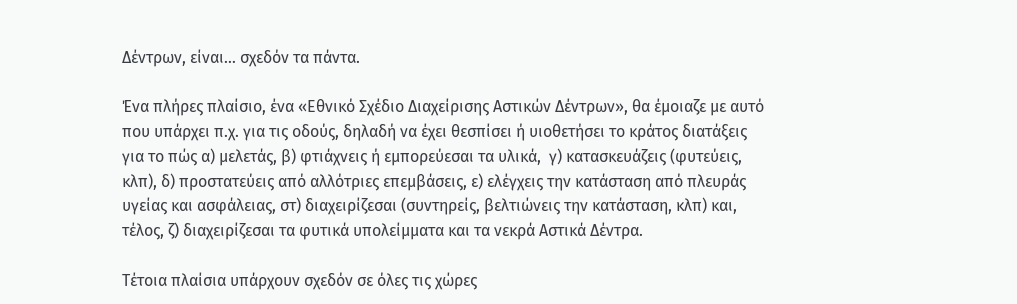Δέντρων, είναι… σχεδόν τα πάντα.

Ένα πλήρες πλαίσιο, ένα «Εθνικό Σχέδιο Διαχείρισης Αστικών Δέντρων», θα έμοιαζε με αυτό που υπάρχει π.χ. για τις οδούς, δηλαδή να έχει θεσπίσει ή υιοθετήσει το κράτος διατάξεις για το πώς α) μελετάς, β) φτιάχνεις ή εμπορεύεσαι τα υλικά,  γ) κατασκευάζεις (φυτεύεις, κλπ), δ) προστατεύεις από αλλότριες επεμβάσεις, ε) ελέγχεις την κατάσταση από πλευράς υγείας και ασφάλειας, στ) διαχειρίζεσαι (συντηρείς, βελτιώνεις την κατάσταση, κλπ) και, τέλος, ζ) διαχειρίζεσαι τα φυτικά υπολείμματα και τα νεκρά Αστικά Δέντρα.

Τέτοια πλαίσια υπάρχουν σχεδόν σε όλες τις χώρες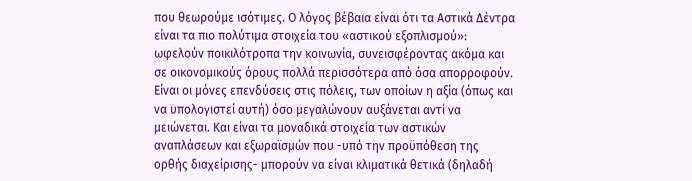που θεωρούμε ισότιμες. Ο λόγος βέβαια είναι ότι τα Αστικά Δέντρα είναι τα πιο πολύτιμα στοιχεία του «αστικού εξοπλισμού»: ωφελούν ποικιλότροπα την κοινωνία, συνεισφέροντας ακόμα και σε οικονομικούς όρους πολλά περισσότερα από όσα απορροφούν. Είναι οι μόνες επενδύσεις στις πόλεις, των οποίων η αξία (όπως και να υπολογιστεί αυτή) όσο μεγαλώνουν αυξάνεται αντί να μειώνεται. Και είναι τα μοναδικά στοιχεία των αστικών αναπλάσεων και εξωραϊσμών που -υπό την προϋπόθεση της ορθής διαχείρισης- μπορούν να είναι κλιματικά θετικά (δηλαδή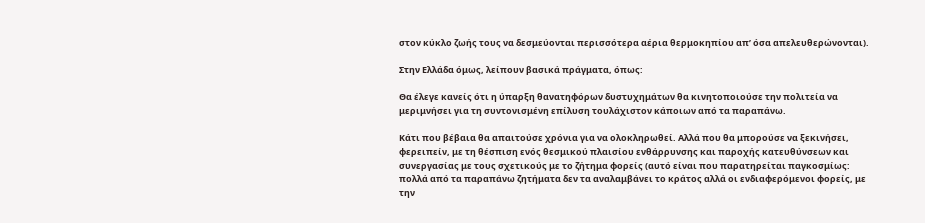στον κύκλο ζωής τους να δεσμεύονται περισσότερα αέρια θερμοκηπίου απ’ όσα απελευθερώνονται).

Στην Ελλάδα όμως, λείπουν βασικά πράγματα, όπως:

Θα έλεγε κανείς ότι η ύπαρξη θανατηφόρων δυστυχημάτων θα κινητοποιούσε την πολιτεία να μεριμνήσει για τη συντονισμένη επίλυση τουλάχιστον κάποιων από τα παραπάνω.

Κάτι που βέβαια θα απαιτούσε χρόνια για να ολοκληρωθεί. Αλλά που θα μπορούσε να ξεκινήσει, φερειπείν, με τη θέσπιση ενός θεσμικού πλαισίου ενθάρρυνσης και παροχής κατευθύνσεων και συνεργασίας με τους σχετικούς με το ζήτημα φορείς (αυτό είναι που παρατηρείται παγκοσμίως: πολλά από τα παραπάνω ζητήματα δεν τα αναλαμβάνει το κράτος αλλά οι ενδιαφερόμενοι φορείς, με την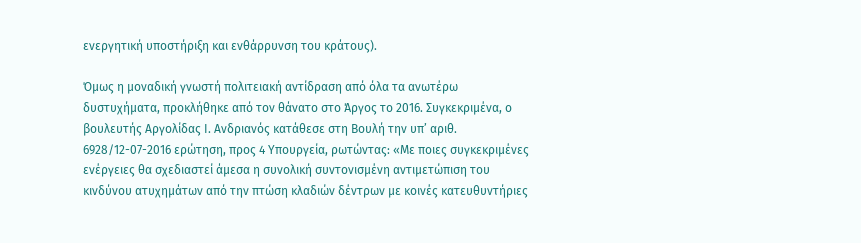ενεργητική υποστήριξη και ενθάρρυνση του κράτους).

Όμως η μοναδική γνωστή πολιτειακή αντίδραση από όλα τα ανωτέρω δυστυχήματα, προκλήθηκε από τον θάνατο στο Άργος το 2016. Συγκεκριμένα, ο βουλευτής Αργολίδας Ι. Ανδριανός κατάθεσε στη Βουλή την υπ’ αριθ. 6928/12-07-2016 ερώτηση, προς 4 Υπουργεία, ρωτώντας: «Με ποιες συγκεκριμένες ενέργειες θα σχεδιαστεί άμεσα η συνολική συντονισμένη αντιμετώπιση του κινδύνου ατυχημάτων από την πτώση κλαδιών δέντρων με κοινές κατευθυντήριες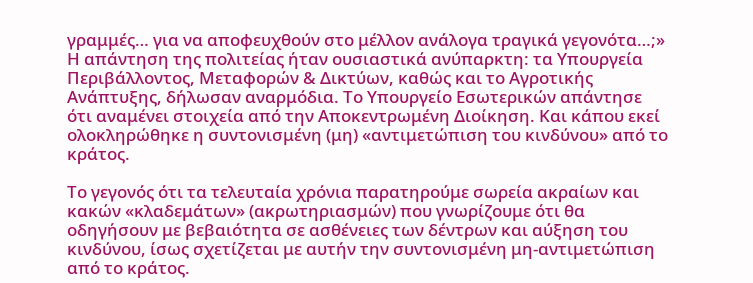γραμμές… για να αποφευχθούν στο μέλλον ανάλογα τραγικά γεγονότα…;» Η απάντηση της πολιτείας ήταν ουσιαστικά ανύπαρκτη: τα Υπουργεία Περιβάλλοντος, Μεταφορών & Δικτύων, καθώς και το Αγροτικής Ανάπτυξης, δήλωσαν αναρμόδια. Το Υπουργείο Εσωτερικών απάντησε ότι αναμένει στοιχεία από την Αποκεντρωμένη Διοίκηση. Και κάπου εκεί ολοκληρώθηκε η συντονισμένη (μη) «αντιμετώπιση του κινδύνου» από το κράτος.

Το γεγονός ότι τα τελευταία χρόνια παρατηρούμε σωρεία ακραίων και κακών «κλαδεμάτων» (ακρωτηριασμών) που γνωρίζουμε ότι θα οδηγήσουν με βεβαιότητα σε ασθένειες των δέντρων και αύξηση του κινδύνου, ίσως σχετίζεται με αυτήν την συντονισμένη μη-αντιμετώπιση από το κράτος.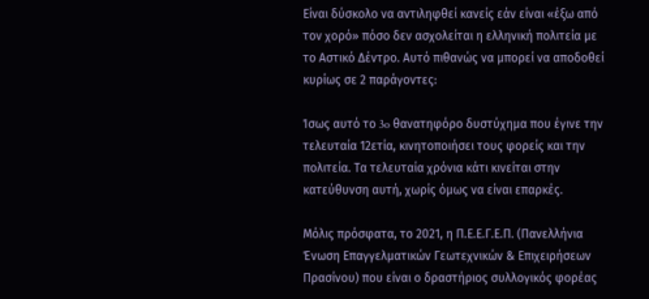Είναι δύσκολο να αντιληφθεί κανείς εάν είναι «έξω από τον χορό» πόσο δεν ασχολείται η ελληνική πολιτεία με το Αστικό Δέντρο. Αυτό πιθανώς να μπορεί να αποδοθεί κυρίως σε 2 παράγοντες:

Ίσως αυτό το 3o θανατηφόρο δυστύχημα που έγινε την τελευταία 12ετία, κινητοποιήσει τους φορείς και την πολιτεία. Τα τελευταία χρόνια κάτι κινείται στην κατεύθυνση αυτή, χωρίς όμως να είναι επαρκές.

Μόλις πρόσφατα, το 2021, η Π.Ε.Ε.Γ.Ε.Π. (Πανελλήνια Ένωση Επαγγελματικών Γεωτεχνικών & Επιχειρήσεων Πρασίνου) που είναι ο δραστήριος συλλογικός φορέας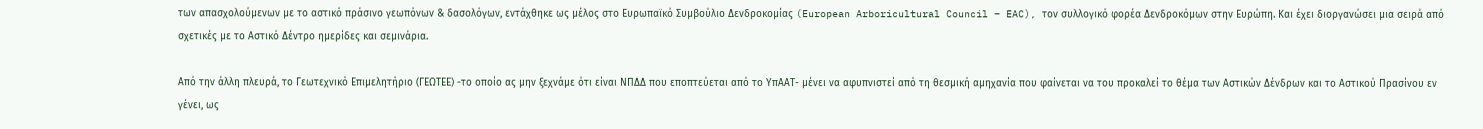των απασχολούμενων με το αστικό πράσινο γεωπόνων & δασολόγων, εντάχθηκε ως μέλος στο Ευρωπαϊκό Συμβούλιο Δενδροκομίας (European Arboricultural Council – EAC), τον συλλογικό φορέα Δενδροκόμων στην Ευρώπη. Και έχει διοργανώσει μια σειρά από σχετικές με το Αστικό Δέντρο ημερίδες και σεμινάρια.

Από την άλλη πλευρά, το Γεωτεχνικό Επιμελητήριο (ΓΕΩΤΕΕ) -το οποίο ας μην ξεχνάμε ότι είναι ΝΠΔΔ που εποπτεύεται από το ΥπΑΑΤ- μένει να αφυπνιστεί από τη θεσμική αμηχανία που φαίνεται να του προκαλεί το θέμα των Αστικών Δένδρων και το Αστικού Πρασίνου εν γένει, ως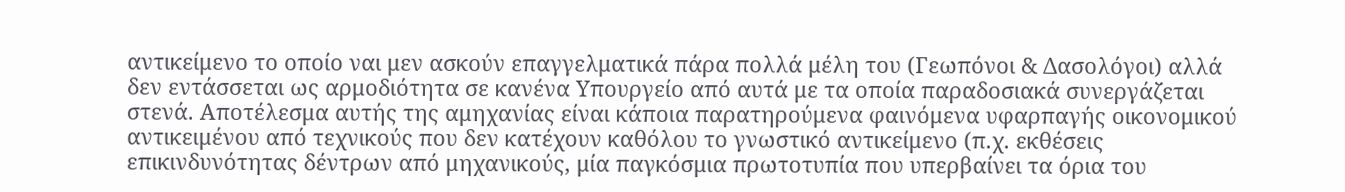αντικείμενο το οποίο ναι μεν ασκούν επαγγελματικά πάρα πολλά μέλη του (Γεωπόνοι & Δασολόγοι) αλλά δεν εντάσσεται ως αρμοδιότητα σε κανένα Υπουργείο από αυτά με τα οποία παραδοσιακά συνεργάζεται στενά. Αποτέλεσμα αυτής της αμηχανίας είναι κάποια παρατηρούμενα φαινόμενα υφαρπαγής οικονομικού αντικειμένου από τεχνικούς που δεν κατέχουν καθόλου το γνωστικό αντικείμενο (π.χ. εκθέσεις επικινδυνότητας δέντρων από μηχανικούς, μία παγκόσμια πρωτοτυπία που υπερβαίνει τα όρια του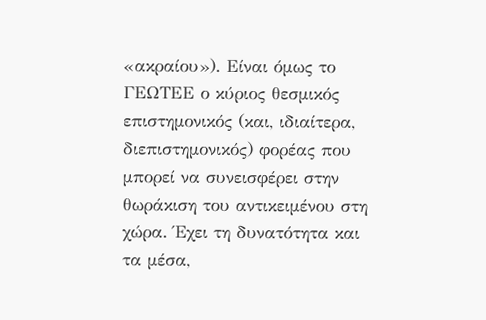«ακραίου»). Είναι όμως το ΓΕΩΤΕΕ ο κύριος θεσμικός επιστημονικός (και, ιδιαίτερα, διεπιστημονικός) φορέας που μπορεί να συνεισφέρει στην θωράκιση του αντικειμένου στη χώρα. Έχει τη δυνατότητα και τα μέσα,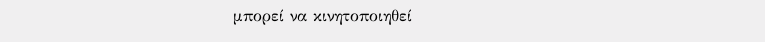μπορεί να κινητοποιηθεί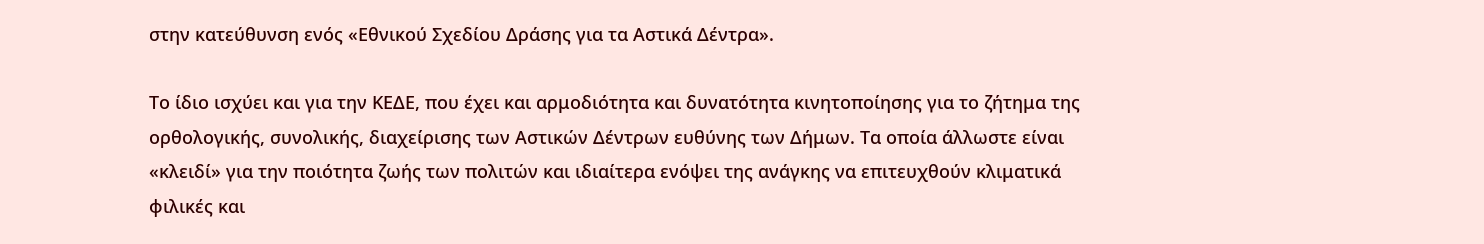στην κατεύθυνση ενός «Εθνικού Σχεδίου Δράσης για τα Αστικά Δέντρα».

Το ίδιο ισχύει και για την ΚΕΔΕ, που έχει και αρμοδιότητα και δυνατότητα κινητοποίησης για το ζήτημα της ορθολογικής, συνολικής, διαχείρισης των Αστικών Δέντρων ευθύνης των Δήμων. Τα οποία άλλωστε είναι «κλειδί» για την ποιότητα ζωής των πολιτών και ιδιαίτερα ενόψει της ανάγκης να επιτευχθούν κλιματικά φιλικές και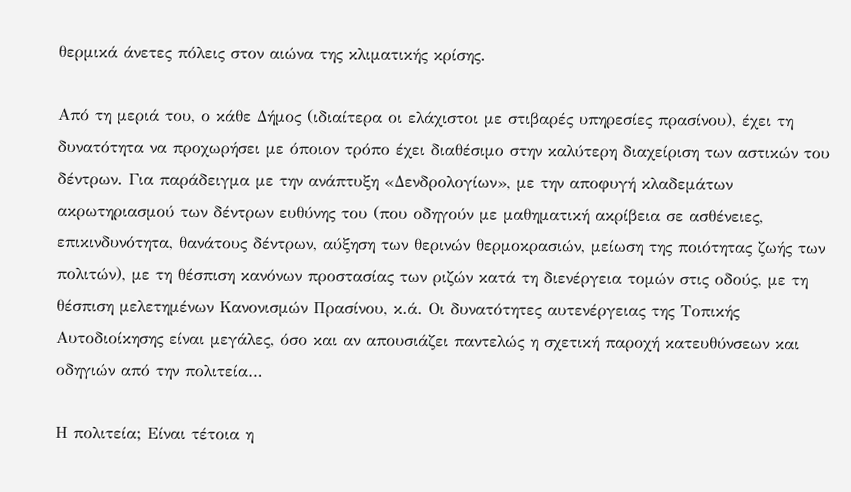θερμικά άνετες πόλεις στον αιώνα της κλιματικής κρίσης.

Από τη μεριά του, ο κάθε Δήμος (ιδιαίτερα οι ελάχιστοι με στιβαρές υπηρεσίες πρασίνου), έχει τη δυνατότητα να προχωρήσει με όποιον τρόπο έχει διαθέσιμο στην καλύτερη διαχείριση των αστικών του δέντρων. Για παράδειγμα με την ανάπτυξη «Δενδρολογίων», με την αποφυγή κλαδεμάτων ακρωτηριασμού των δέντρων ευθύνης του (που οδηγούν με μαθηματική ακρίβεια σε ασθένειες, επικινδυνότητα, θανάτους δέντρων, αύξηση των θερινών θερμοκρασιών, μείωση της ποιότητας ζωής των πολιτών), με τη θέσπιση κανόνων προστασίας των ριζών κατά τη διενέργεια τομών στις οδούς, με τη θέσπιση μελετημένων Κανονισμών Πρασίνου, κ.ά. Οι δυνατότητες αυτενέργειας της Τοπικής Αυτοδιοίκησης είναι μεγάλες, όσο και αν απουσιάζει παντελώς η σχετική παροχή κατευθύνσεων και οδηγιών από την πολιτεία…

Η πολιτεία; Είναι τέτοια η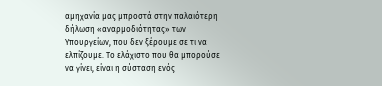αμηχανία μας μπροστά στην παλαιότερη δήλωση «αναρμοδιότητας» των Υπουργείων, που δεν ξέρουμε σε τι να ελπίζουμε. Το ελάχιστο που θα μπορούσε να γίνει, είναι η σύσταση ενός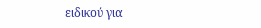ειδικού για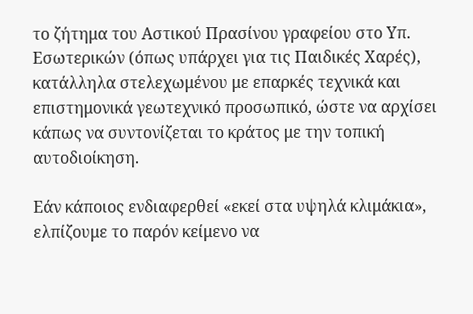το ζήτημα του Αστικού Πρασίνου γραφείου στο Υπ. Εσωτερικών (όπως υπάρχει για τις Παιδικές Χαρές), κατάλληλα στελεχωμένου με επαρκές τεχνικά και επιστημονικά γεωτεχνικό προσωπικό, ώστε να αρχίσει κάπως να συντονίζεται το κράτος με την τοπική αυτοδιοίκηση.

Εάν κάποιος ενδιαφερθεί «εκεί στα υψηλά κλιμάκια», ελπίζουμε το παρόν κείμενο να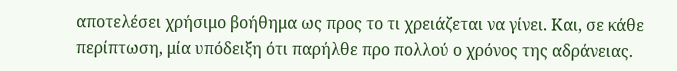αποτελέσει χρήσιμο βοήθημα ως προς το τι χρειάζεται να γίνει. Και, σε κάθε περίπτωση, μία υπόδειξη ότι παρήλθε προ πολλού ο χρόνος της αδράνειας.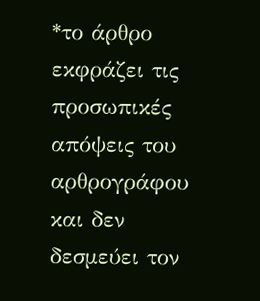*το άρθρο εκφράζει τις προσωπικές απόψεις του αρθρογράφου και δεν δεσμεύει τον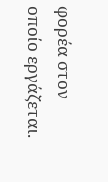φορέα στον οποίο εργάζεται.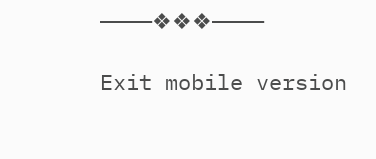————❖❖❖————

Exit mobile version